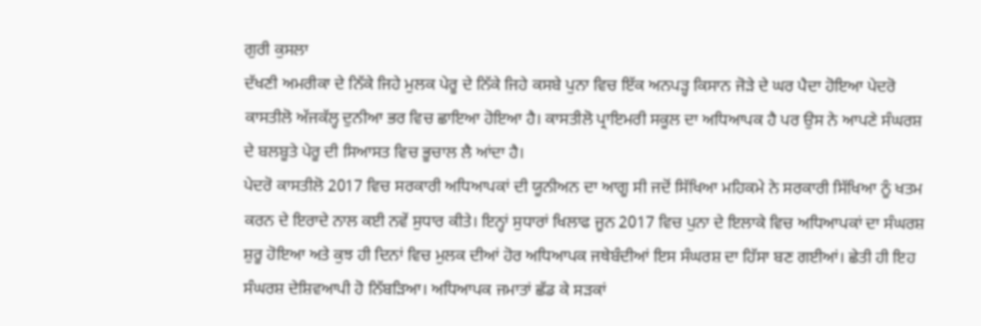ਗੁਰੀ ਕੁਸਲਾ
ਦੱਖਣੀ ਅਮਰੀਕਾ ਦੇ ਨਿੱਕੇ ਜਿਹੇ ਮੁਲਕ ਪੇਰੂ ਦੇ ਨਿੱਕੇ ਜਿਹੇ ਕਸਬੇ ਪੁਨਾ ਵਿਚ ਇੱਕ ਅਨਪੜ੍ਹ ਕਿਸਾਨ ਜੋੜੇ ਦੇ ਘਰ ਪੈਦਾ ਹੋਇਆ ਪੇਦਰੋ ਕਾਸਤੀਲੋ ਅੱਜਕੱਲ੍ਹ ਦੁਨੀਆ ਭਰ ਵਿਚ ਛਾਇਆ ਹੋਇਆ ਹੈ। ਕਾਸਤੀਲੋ ਪ੍ਰਾਇਮਰੀ ਸਕੂਲ ਦਾ ਅਧਿਆਪਕ ਹੈ ਪਰ ਉਸ ਨੇ ਆਪਣੇ ਸੰਘਰਸ਼ ਦੇ ਬਲਬੂਤੇ ਪੇਰੂ ਦੀ ਸਿਆਸਤ ਵਿਚ ਭੂਚਾਲ ਲੈ ਆਂਦਾ ਹੈ।
ਪੇਦਰੋ ਕਾਸਤੀਲੋ 2017 ਵਿਚ ਸਰਕਾਰੀ ਅਧਿਆਪਕਾਂ ਦੀ ਯੂਨੀਅਨ ਦਾ ਆਗੂ ਸੀ ਜਦੋਂ ਸਿੱਖਿਆ ਮਹਿਕਮੇ ਨੇ ਸਰਕਾਰੀ ਸਿੱਖਿਆ ਨੂੰ ਖਤਮ ਕਰਨ ਦੇ ਇਰਾਦੇ ਨਾਲ ਕਈ ਨਵੇਂ ਸੁਧਾਰ ਕੀਤੇ। ਇਨ੍ਹਾਂ ਸੁਧਾਰਾਂ ਖਿਲਾਫ ਜੂਨ 2017 ਵਿਚ ਪੁਨਾ ਦੇ ਇਲਾਕੇ ਵਿਚ ਅਧਿਆਪਕਾਂ ਦਾ ਸੰਘਰਸ਼ ਸ਼ੁਰੂ ਹੋਇਆ ਅਤੇ ਕੁਝ ਹੀ ਦਿਨਾਂ ਵਿਚ ਮੁਲਕ ਦੀਆਂ ਹੋਰ ਅਧਿਆਪਕ ਜਥੇਬੰਦੀਆਂ ਇਸ ਸੰਘਰਸ਼ ਦਾ ਹਿੱਸਾ ਬਣ ਗਈਆਂ। ਛੇਤੀ ਹੀ ਇਹ ਸੰਘਰਸ਼ ਦੇਸ਼ਿਵਆਪੀ ਹੋ ਨਿੱਬੜਿਆ। ਅਧਿਆਪਕ ਜਮਾਤਾਂ ਛੱਡ ਕੇ ਸੜਕਾਂ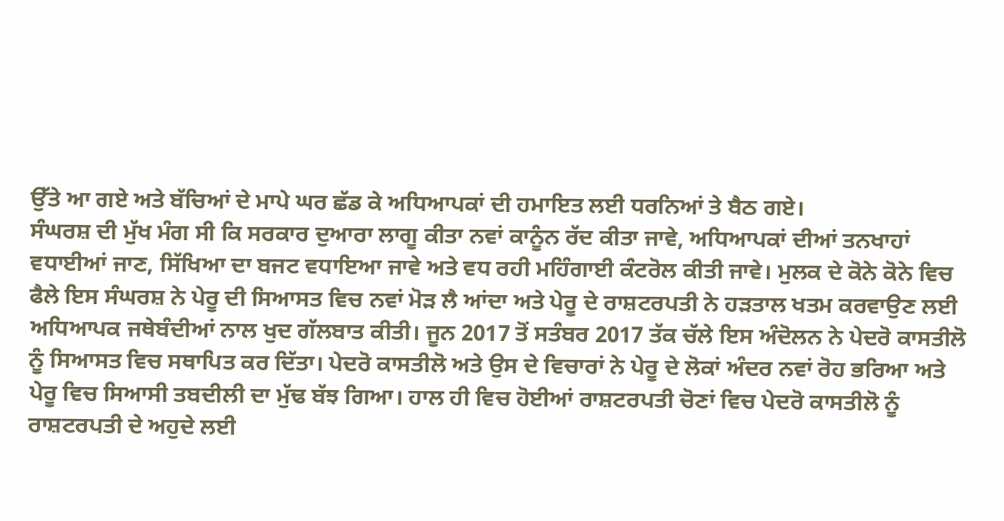ਉੱਤੇ ਆ ਗਏ ਅਤੇ ਬੱਚਿਆਂ ਦੇ ਮਾਪੇ ਘਰ ਛੱਡ ਕੇ ਅਧਿਆਪਕਾਂ ਦੀ ਹਮਾਇਤ ਲਈ ਧਰਨਿਆਂ ਤੇ ਬੈਠ ਗਏ।
ਸੰਘਰਸ਼ ਦੀ ਮੁੱਖ ਮੰਗ ਸੀ ਕਿ ਸਰਕਾਰ ਦੁਆਰਾ ਲਾਗੂ ਕੀਤਾ ਨਵਾਂ ਕਾਨੂੰਨ ਰੱਦ ਕੀਤਾ ਜਾਵੇ, ਅਧਿਆਪਕਾਂ ਦੀਆਂ ਤਨਖਾਹਾਂ ਵਧਾਈਆਂ ਜਾਣ, ਸਿੱਖਿਆ ਦਾ ਬਜਟ ਵਧਾਇਆ ਜਾਵੇ ਅਤੇ ਵਧ ਰਹੀ ਮਹਿੰਗਾਈ ਕੰਟਰੋਲ ਕੀਤੀ ਜਾਵੇ। ਮੁਲਕ ਦੇ ਕੋਨੇ ਕੋਨੇ ਵਿਚ ਫੈਲੇ ਇਸ ਸੰਘਰਸ਼ ਨੇ ਪੇਰੂ ਦੀ ਸਿਆਸਤ ਵਿਚ ਨਵਾਂ ਮੋੜ ਲੈ ਆਂਦਾ ਅਤੇ ਪੇਰੂ ਦੇ ਰਾਸ਼ਟਰਪਤੀ ਨੇ ਹੜਤਾਲ ਖਤਮ ਕਰਵਾਉਣ ਲਈ ਅਧਿਆਪਕ ਜਥੇਬੰਦੀਆਂ ਨਾਲ ਖੁਦ ਗੱਲਬਾਤ ਕੀਤੀ। ਜੂਨ 2017 ਤੋਂ ਸਤੰਬਰ 2017 ਤੱਕ ਚੱਲੇ ਇਸ ਅੰਦੋਲਨ ਨੇ ਪੇਦਰੋ ਕਾਸਤੀਲੋ ਨੂੰ ਸਿਆਸਤ ਵਿਚ ਸਥਾਪਿਤ ਕਰ ਦਿੱਤਾ। ਪੇਦਰੋ ਕਾਸਤੀਲੋ ਅਤੇ ਉਸ ਦੇ ਵਿਚਾਰਾਂ ਨੇ ਪੇਰੂ ਦੇ ਲੋਕਾਂ ਅੰਦਰ ਨਵਾਂ ਰੋਹ ਭਰਿਆ ਅਤੇ ਪੇਰੂ ਵਿਚ ਸਿਆਸੀ ਤਬਦੀਲੀ ਦਾ ਮੁੱਢ ਬੱਝ ਗਿਆ। ਹਾਲ ਹੀ ਵਿਚ ਹੋਈਆਂ ਰਾਸ਼ਟਰਪਤੀ ਚੋਣਾਂ ਵਿਚ ਪੇਦਰੋ ਕਾਸਤੀਲੋ ਨੂੰ ਰਾਸ਼ਟਰਪਤੀ ਦੇ ਅਹੁਦੇ ਲਈ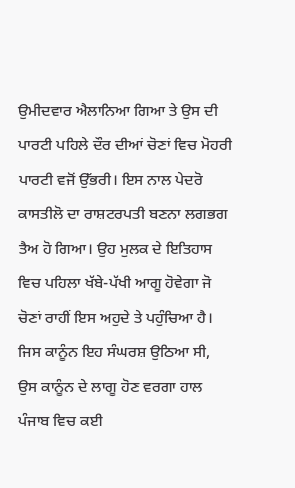ਉਮੀਦਵਾਰ ਐਲਾਨਿਆ ਗਿਆ ਤੇ ਉਸ ਦੀ ਪਾਰਟੀ ਪਹਿਲੇ ਦੌਰ ਦੀਆਂ ਚੋਣਾਂ ਵਿਚ ਮੋਹਰੀ ਪਾਰਟੀ ਵਜੋਂ ਉੱਭਰੀ। ਇਸ ਨਾਲ ਪੇਦਰੋ ਕਾਸਤੀਲੋ ਦਾ ਰਾਸ਼ਟਰਪਤੀ ਬਣਨਾ ਲਗਭਗ ਤੈਅ ਹੋ ਗਿਆ। ਉਹ ਮੁਲਕ ਦੇ ਇਤਿਹਾਸ ਵਿਚ ਪਹਿਲਾ ਖੱਬੇ-ਪੱਖੀ ਆਗੂ ਹੋਵੇਗਾ ਜੋ ਚੋਣਾਂ ਰਾਹੀਂ ਇਸ ਅਹੁਦੇ ਤੇ ਪਹੁੰਚਿਆ ਹੈ।
ਜਿਸ ਕਾਨੂੰਨ ਇਹ ਸੰਘਰਸ਼ ਉਠਿਆ ਸੀ, ਉਸ ਕਾਨੂੰਨ ਦੇ ਲਾਗੂ ਹੋਣ ਵਰਗਾ ਹਾਲ ਪੰਜਾਬ ਵਿਚ ਕਈ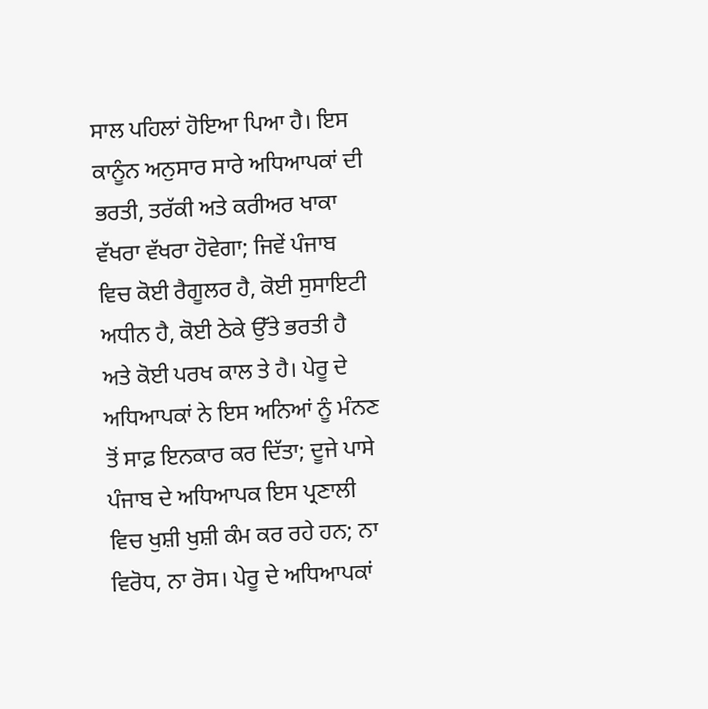ਸਾਲ ਪਹਿਲਾਂ ਹੋਇਆ ਪਿਆ ਹੈ। ਇਸ ਕਾਨੂੰਨ ਅਨੁਸਾਰ ਸਾਰੇ ਅਧਿਆਪਕਾਂ ਦੀ ਭਰਤੀ, ਤਰੱਕੀ ਅਤੇ ਕਰੀਅਰ ਖਾਕਾ ਵੱਖਰਾ ਵੱਖਰਾ ਹੋਵੇਗਾ; ਜਿਵੇਂ ਪੰਜਾਬ ਵਿਚ ਕੋਈ ਰੈਗੂਲਰ ਹੈ, ਕੋਈ ਸੁਸਾਇਟੀ ਅਧੀਨ ਹੈ, ਕੋਈ ਠੇਕੇ ਉੱਤੇ ਭਰਤੀ ਹੈ ਅਤੇ ਕੋਈ ਪਰਖ ਕਾਲ ਤੇ ਹੈ। ਪੇਰੂ ਦੇ ਅਧਿਆਪਕਾਂ ਨੇ ਇਸ ਅਨਿਆਂ ਨੂੰ ਮੰਨਣ ਤੋਂ ਸਾਫ਼ ਇਨਕਾਰ ਕਰ ਦਿੱਤਾ; ਦੂਜੇ ਪਾਸੇ ਪੰਜਾਬ ਦੇ ਅਧਿਆਪਕ ਇਸ ਪ੍ਰਣਾਲੀ ਵਿਚ ਖੁਸ਼ੀ ਖੁਸ਼ੀ ਕੰਮ ਕਰ ਰਹੇ ਹਨ; ਨਾ ਵਿਰੋਧ, ਨਾ ਰੋਸ। ਪੇਰੂ ਦੇ ਅਧਿਆਪਕਾਂ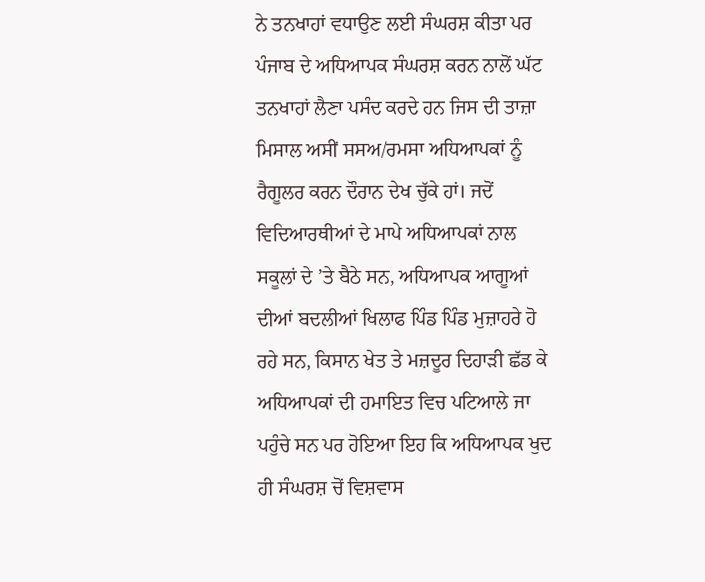ਨੇ ਤਨਖਾਹਾਂ ਵਧਾਉਣ ਲਈ ਸੰਘਰਸ਼ ਕੀਤਾ ਪਰ ਪੰਜਾਬ ਦੇ ਅਧਿਆਪਕ ਸੰਘਰਸ਼ ਕਰਨ ਨਾਲੋਂ ਘੱਟ ਤਨਖਾਹਾਂ ਲੈਣਾ ਪਸੰਦ ਕਰਦੇ ਹਨ ਜਿਸ ਦੀ ਤਾਜ਼ਾ ਮਿਸਾਲ ਅਸੀਂ ਸਸਅ/ਰਮਸਾ ਅਧਿਆਪਕਾਂ ਨੂੰ ਰੈਗੂਲਰ ਕਰਨ ਦੌਰਾਨ ਦੇਖ ਚੁੱਕੇ ਹਾਂ। ਜਦੋਂ ਵਿਦਿਆਰਥੀਆਂ ਦੇ ਮਾਪੇ ਅਧਿਆਪਕਾਂ ਨਾਲ ਸਕੂਲਾਂ ਦੇ ’ਤੇ ਬੈਠੇ ਸਨ, ਅਧਿਆਪਕ ਆਗੂਆਂ ਦੀਆਂ ਬਦਲੀਆਂ ਖਿਲਾਫ ਪਿੰਡ ਪਿੰਡ ਮੁਜ਼ਾਹਰੇ ਹੋ ਰਹੇ ਸਨ, ਕਿਸਾਨ ਖੇਤ ਤੇ ਮਜ਼ਦੂਰ ਦਿਹਾੜੀ ਛੱਡ ਕੇ ਅਧਿਆਪਕਾਂ ਦੀ ਹਮਾਇਤ ਵਿਚ ਪਟਿਆਲੇ ਜਾ ਪਹੁੰਚੇ ਸਨ ਪਰ ਹੋਇਆ ਇਹ ਕਿ ਅਧਿਆਪਕ ਖੁਦ ਹੀ ਸੰਘਰਸ਼ ਚੋਂ ਵਿਸ਼ਵਾਸ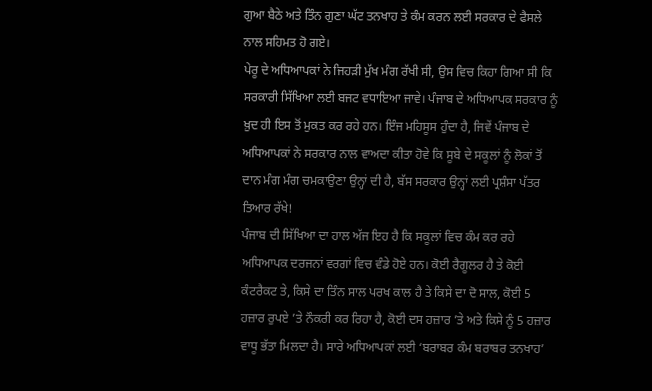ਗੁਆ ਬੈਠੇ ਅਤੇ ਤਿੰਨ ਗੁਣਾ ਘੱਟ ਤਨਖਾਹ ਤੇ ਕੰਮ ਕਰਨ ਲਈ ਸਰਕਾਰ ਦੇ ਫੈਸਲੇ ਨਾਲ ਸਹਿਮਤ ਹੋ ਗਏ।
ਪੇਰੂ ਦੇ ਅਧਿਆਪਕਾਂ ਨੇ ਜਿਹੜੀ ਮੁੱਖ ਮੰਗ ਰੱਖੀ ਸੀ, ਉਸ ਵਿਚ ਕਿਹਾ ਗਿਆ ਸੀ ਕਿ ਸਰਕਾਰੀ ਸਿੱਖਿਆ ਲਈ ਬਜਟ ਵਧਾਇਆ ਜਾਵੇ। ਪੰਜਾਬ ਦੇ ਅਧਿਆਪਕ ਸਰਕਾਰ ਨੂੰ ਖ਼ੁਦ ਹੀ ਇਸ ਤੋਂ ਮੁਕਤ ਕਰ ਰਹੇ ਹਨ। ਇੰਜ ਮਹਿਸੂਸ ਹੁੰਦਾ ਹੈ, ਜਿਵੇਂ ਪੰਜਾਬ ਦੇ ਅਧਿਆਪਕਾਂ ਨੇ ਸਰਕਾਰ ਨਾਲ ਵਾਅਦਾ ਕੀਤਾ ਹੋਵੇ ਕਿ ਸੂਬੇ ਦੇ ਸਕੂਲਾਂ ਨੂੰ ਲੋਕਾਂ ਤੋਂ ਦਾਨ ਮੰਗ ਮੰਗ ਚਮਕਾਉਣਾ ਉਨ੍ਹਾਂ ਦੀ ਹੈ, ਬੱਸ ਸਰਕਾਰ ਉਨ੍ਹਾਂ ਲਈ ਪ੍ਰਸ਼ੰਸਾ ਪੱਤਰ ਤਿਆਰ ਰੱਖੇ!
ਪੰਜਾਬ ਦੀ ਸਿੱਖਿਆ ਦਾ ਹਾਲ ਅੱਜ ਇਹ ਹੈ ਕਿ ਸਕੂਲਾਂ ਵਿਚ ਕੰਮ ਕਰ ਰਹੇ ਅਧਿਆਪਕ ਦਰਜਨਾਂ ਵਰਗਾਂ ਵਿਚ ਵੰਡੇ ਹੋਏ ਹਨ। ਕੋਈ ਰੈਗੂਲਰ ਹੈ ਤੇ ਕੋਈ ਕੰਟਰੈਕਟ ਤੇ, ਕਿਸੇ ਦਾ ਤਿੰਨ ਸਾਲ ਪਰਖ ਕਾਲ ਹੈ ਤੇ ਕਿਸੇ ਦਾ ਦੋ ਸਾਲ, ਕੋਈ 5 ਹਜ਼ਾਰ ਰੁਪਏ ’ਤੇ ਨੌਕਰੀ ਕਰ ਰਿਹਾ ਹੈ, ਕੋਈ ਦਸ ਹਜ਼ਾਰ ’ਤੇ ਅਤੇ ਕਿਸੇ ਨੂੰ 5 ਹਜ਼ਾਰ ਵਾਧੂ ਭੱਤਾ ਮਿਲਦਾ ਹੈ। ਸਾਰੇ ਅਧਿਆਪਕਾਂ ਲਈ ‘ਬਰਾਬਰ ਕੰਮ ਬਰਾਬਰ ਤਨਖਾਹ’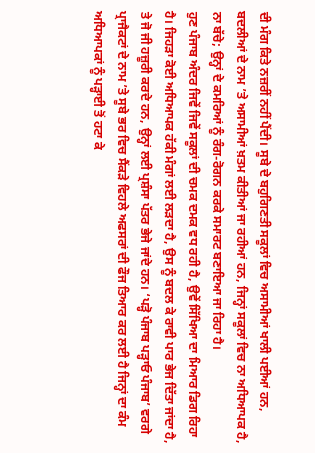ਦੀ ਮੰਗ ਕਿਤੇ ਨਜ਼ਰੀਂ ਨਹੀਂ ਪੈਂਦੀ। ਸੂਬੇ ਦੇ ਬਹੁਗਿਣਤੀ ਸਕੂਲਾਂ ਵਿਚ ਅਸਾਮੀਆਂ ਖਾਲੀ ਪਈਆਂ ਹਨ, ਬਦਲੀਆਂ ਦੇ ਨਾਮ ’ਤੇ ਅਸਾਮੀਆਂ ਖ਼ਤਮ ਕੀਤੀਆਂ ਜਾ ਰਹੀਆਂ ਹਨ, ਜਿਨ੍ਹਾਂ ਸਕੂਲਾਂ ਵਿਚ ਨਾ ਅਧਿਆਪਕ ਹੈ, ਨਾ ਬੱਚੇ; ਉਨ੍ਹਾਂ ਦੇ ਕਮਰਿਆਂ ਨੂੰ ਰੰਗ-ਰੋਗਨ ਕਰਕੇ ਸਮਾਰਟ ਬਣਾਇਆ ਜਾ ਰਿਹਾ ਹੈ।
ਹੁਣ ਪੰਜਾਬ ਅੰਦਰ ਜਿਵੇਂ ਜਿਵੇਂ ਸਕੂਲਾਂ ਦੀ ਚਮਕ ਦਮਕ ਵਧ ਰਹੀ ਹੈ, ਉਵੇਂ ਸਿੱਖਿਆ ਦਾ ਮਿਆਰ ਡਿਗ ਰਿਹਾ ਹੈ। ਜਿਹੜਾ ਕੋਈ ਅਧਿਆਪਕ ਹੱਕੀ ਮੰਗਾਂ ਲਈ ਲੜਦਾ ਹੈ, ਉਸ ਨੂੰ ਬਦਲ ਕੇ ਰਾਵੀ ਪਾਰ ਭੇਜ ਦਿੱਤਾ ਜਾਂਦਾ ਹੈ, ਤੇ ਜੋ ਜੀ ਹਜ਼ੂਰੀ ਕਰਦੇ ਹਨ, ਉਨ੍ਹਾਂ ਲਈ ਪ੍ਰਸ਼ੰਸਾ ਪੱਤਰ ਭੇਜੇ ਜਾਂਦੇ ਹਨ। ‘ਪੜ੍ਹੋ ਪੰਜਾਬ ਪੜ੍ਹਾਓ ਪੰਜਾਬ’ ਵਰਗੇ ਪ੍ਰਾਜੈਕਟਾਂ ਦੇ ਨਾਮ ’ਤੇ ਸੂਬੇ ਭਰ ਵਿਚ ਸੈਂਕੜੇ ਵਿਹਲੇ ਅਫਸਰਾਂ ਦੀ ਫੌਜ ਤਿਆਰ ਕਰ ਲਈ ਹੈ ਜਿਨ੍ਹਾਂ ਦਾ ਕੰਮ ਅਧਿਆਪਕਾਂ ਨੂੰ ਪੜ੍ਹਾਈ ਤੋਂ ਹਟਾ ਕੇ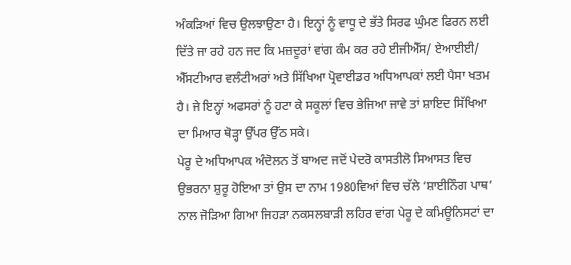ਅੰਕੜਿਆਂ ਵਿਚ ਉਲਝਾਉਣਾ ਹੈ। ਇਨ੍ਹਾਂ ਨੂੰ ਵਾਧੂ ਦੇ ਭੱਤੇ ਸਿਰਫ ਘੁੰਮਣ ਫਿਰਨ ਲਈ ਦਿੱਤੇ ਜਾ ਰਹੇ ਹਨ ਜਦ ਕਿ ਮਜ਼ਦੂਰਾਂ ਵਾਂਗ ਕੰਮ ਕਰ ਰਹੇ ਈਜੀਐੱਸ/ ਏਆਈਈ/ ਐੱਸਟੀਆਰ ਵਲੰਟੀਅਰਾਂ ਅਤੇ ਸਿੱਖਿਆ ਪ੍ਰੋਵਾਈਡਰ ਅਧਿਆਪਕਾਂ ਲਈ ਪੈਸਾ ਖਤਮ ਹੈ। ਜੇ ਇਨ੍ਹਾਂ ਅਫਸਰਾਂ ਨੂੰ ਹਟਾ ਕੇ ਸਕੂਲਾਂ ਵਿਚ ਭੇਜਿਆ ਜਾਵੇ ਤਾਂ ਸ਼ਾਇਦ ਸਿੱਖਿਆ ਦਾ ਮਿਆਰ ਥੋੜ੍ਹਾ ਉੱਪਰ ਉੱਠ ਸਕੇ।
ਪੇਰੂ ਦੇ ਅਧਿਆਪਕ ਅੰਦੋਲਨ ਤੋਂ ਬਾਅਦ ਜਦੋਂ ਪੇਦਰੋ ਕਾਸਤੀਲੋ ਸਿਆਸਤ ਵਿਚ ਉਭਰਨਾ ਸ਼ੁਰੂ ਹੋਇਆ ਤਾਂ ਉਸ ਦਾ ਨਾਮ 1980ਵਿਆਂ ਵਿਚ ਚੱਲੇ ‘ਸ਼ਾਈਨਿੰਗ ਪਾਥ’ ਨਾਲ ਜੋੜਿਆ ਗਿਆ ਜਿਹੜਾ ਨਕਸਲਬਾੜੀ ਲਹਿਰ ਵਾਂਗ ਪੇਰੂ ਦੇ ਕਮਿਊਨਿਸਟਾਂ ਦਾ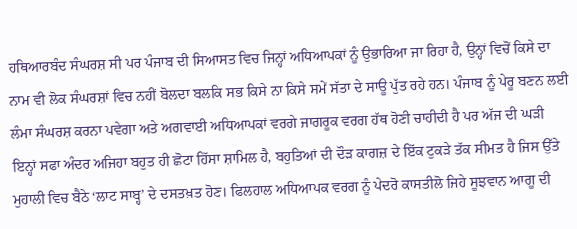ਹਥਿਆਰਬੰਦ ਸੰਘਰਸ਼ ਸੀ ਪਰ ਪੰਜਾਬ ਦੀ ਸਿਆਸਤ ਵਿਚ ਜਿਨ੍ਹਾਂ ਅਧਿਆਪਕਾਂ ਨੂੰ ਉਭਾਰਿਆ ਜਾ ਰਿਹਾ ਹੈ, ਉਨ੍ਹਾਂ ਵਿਚੋਂ ਕਿਸੇ ਦਾ ਨਾਮ ਵੀ ਲੋਕ ਸੰਘਰਸ਼ਾਂ ਵਿਚ ਨਹੀਂ ਬੋਲਦਾ ਬਲਕਿ ਸਭ ਕਿਸੇ ਨਾ ਕਿਸੇ ਸਮੇਂ ਸੱਤਾ ਦੇ ਸਾਊ ਪੁੱਤ ਰਹੇ ਹਨ। ਪੰਜਾਬ ਨੂੰ ਪੇਰੂ ਬਣਨ ਲਈ ਲੰਮਾ ਸੰਘਰਸ਼ ਕਰਨਾ ਪਵੇਗਾ ਅਤੇ ਅਗਵਾਈ ਅਧਿਆਪਕਾਂ ਵਰਗੇ ਜਾਗਰੂਕ ਵਰਗ ਹੱਥ ਹੋਣੀ ਚਾਹੀਦੀ ਹੈ ਪਰ ਅੱਜ ਦੀ ਘੜੀ ਇਨ੍ਹਾਂ ਸਫਾ ਅੰਦਰ ਅਜਿਹਾ ਬਹੁਤ ਹੀ ਛੋਟਾ ਹਿੱਸਾ ਸ਼ਾਮਿਲ ਹੈ, ਬਹੁਤਿਆਂ ਦੀ ਦੌੜ ਕਾਗਜ਼ ਦੇ ਇੱਕ ਟੁਕੜੇ ਤੱਕ ਸੀਮਤ ਹੈ ਜਿਸ ਉੱਤੇ ਮੁਹਾਲੀ ਵਿਚ ਬੈਠੇ ‘ਲਾਟ ਸਾਬ੍ਹ’ ਦੇ ਦਸਤਖ਼ਤ ਹੋਣ। ਫਿਲਹਾਲ ਅਧਿਆਪਕ ਵਰਗ ਨੂੰ ਪੇਦਰੋ ਕਾਸਤੀਲੋ ਜਿਹੇ ਸੂਝਵਾਨ ਆਗੂ ਦੀ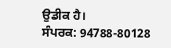ਉਡੀਕ ਹੈ।
ਸੰਪਰਕ: 94788-80128